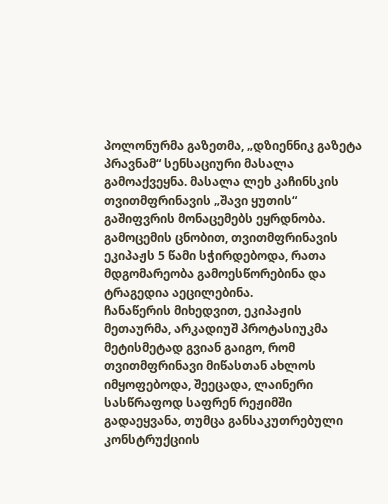პოლონურმა გაზეთმა, „დზიენნიკ გაზეტა პრავნამ“ სენსაციური მასალა გამოაქვეყნა. მასალა ლეხ კაჩინსკის თვითმფრინავის „შავი ყუთის“ გაშიფვრის მონაცემებს ეყრდნობა.
გამოცემის ცნობით, თვითმფრინავის ეკიპაჟს 5 წამი სჭირდებოდა, რათა მდგომარეობა გამოესწორებინა და ტრაგედია აეცილებინა.
ჩანაწერის მიხედვით, ეკიპაჟის მეთაურმა, არკადიუშ პროტასიუკმა მეტისმეტად გვიან გაიგო, რომ თვითმფრინავი მიწასთან ახლოს იმყოფებოდა, შეეცადა, ლაინერი სასწრაფოდ საფრენ რეჟიმში გადაეყვანა, თუმცა განსაკუთრებული კონსტრუქციის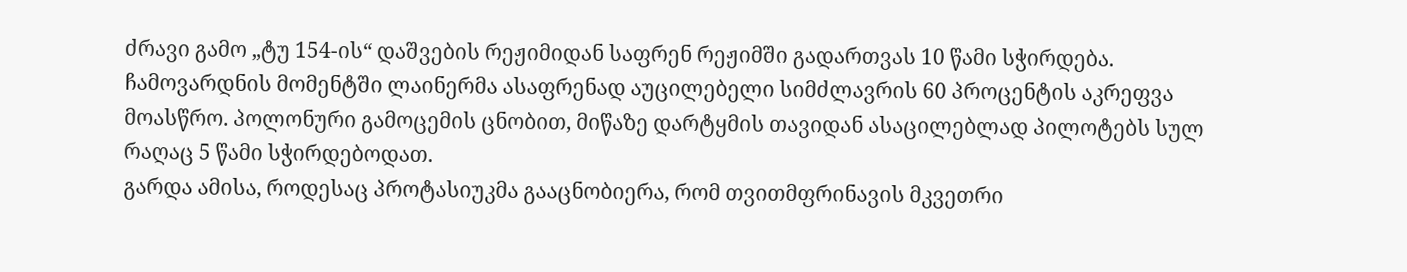ძრავი გამო „ტუ 154-ის“ დაშვების რეჟიმიდან საფრენ რეჟიმში გადართვას 10 წამი სჭირდება.
ჩამოვარდნის მომენტში ლაინერმა ასაფრენად აუცილებელი სიმძლავრის 60 პროცენტის აკრეფვა მოასწრო. პოლონური გამოცემის ცნობით, მიწაზე დარტყმის თავიდან ასაცილებლად პილოტებს სულ რაღაც 5 წამი სჭირდებოდათ.
გარდა ამისა, როდესაც პროტასიუკმა გააცნობიერა, რომ თვითმფრინავის მკვეთრი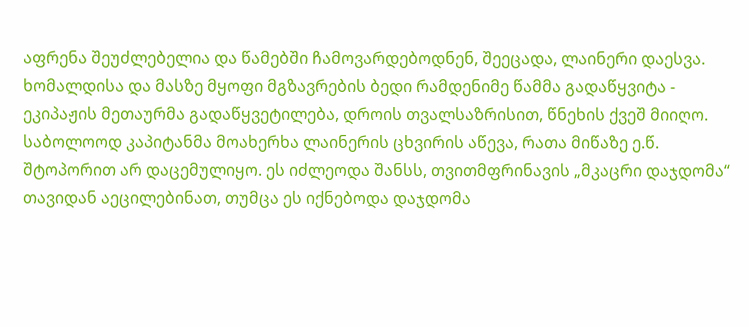აფრენა შეუძლებელია და წამებში ჩამოვარდებოდნენ, შეეცადა, ლაინერი დაესვა. ხომალდისა და მასზე მყოფი მგზავრების ბედი რამდენიმე წამმა გადაწყვიტა - ეკიპაჟის მეთაურმა გადაწყვეტილება, დროის თვალსაზრისით, წნეხის ქვეშ მიიღო.
საბოლოოდ კაპიტანმა მოახერხა ლაინერის ცხვირის აწევა, რათა მიწაზე ე.წ. შტოპორით არ დაცემულიყო. ეს იძლეოდა შანსს, თვითმფრინავის „მკაცრი დაჯდომა“ თავიდან აეცილებინათ, თუმცა ეს იქნებოდა დაჯდომა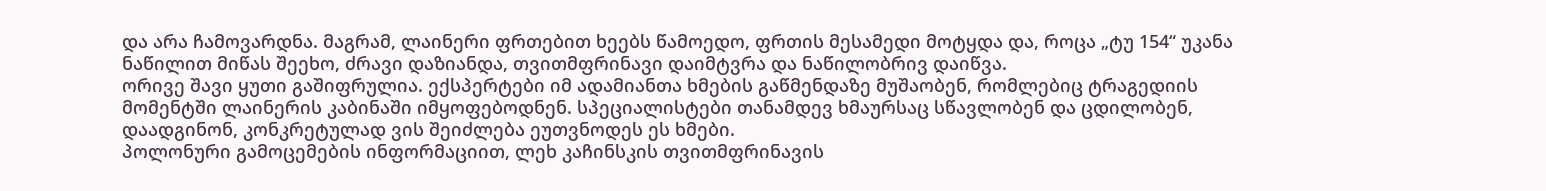და არა ჩამოვარდნა. მაგრამ, ლაინერი ფრთებით ხეებს წამოედო, ფრთის მესამედი მოტყდა და, როცა „ტუ 154“ უკანა ნაწილით მიწას შეეხო, ძრავი დაზიანდა, თვითმფრინავი დაიმტვრა და ნაწილობრივ დაიწვა.
ორივე შავი ყუთი გაშიფრულია. ექსპერტები იმ ადამიანთა ხმების გაწმენდაზე მუშაობენ, რომლებიც ტრაგედიის მომენტში ლაინერის კაბინაში იმყოფებოდნენ. სპეციალისტები თანამდევ ხმაურსაც სწავლობენ და ცდილობენ, დაადგინონ, კონკრეტულად ვის შეიძლება ეუთვნოდეს ეს ხმები.
პოლონური გამოცემების ინფორმაციით, ლეხ კაჩინსკის თვითმფრინავის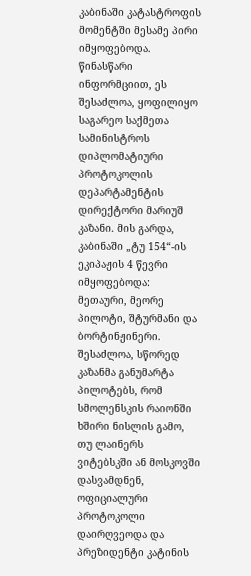კაბინაში კატასტროფის მომენტში მესამე პირი იმყოფებოდა. წინასწარი ინფორმციით, ეს შესაძლოა, ყოფილიყო საგარეო საქმეთა სამინისტროს დიპლომატიური პროტოკოლის დეპარტამენტის დირექტორი მარიუშ კაზანი. მის გარდა, კაბინაში „ტუ 154“-ის ეკიპაჟის 4 წევრი იმყოფებოდა: მეთაური, მეორე პილოტი, შტურმანი და ბორტინჟინერი. შესაძლოა, სწორედ კაზანმა განუმარტა პილოტებს, რომ სმოლენსკის რაიონში ხშირი ნისლის გამო, თუ ლაინერს ვიტებსკში ან მოსკოვში დასვამდნენ, ოფიციალური პროტოკოლი დაირღვეოდა და პრეზიდენტი კატინის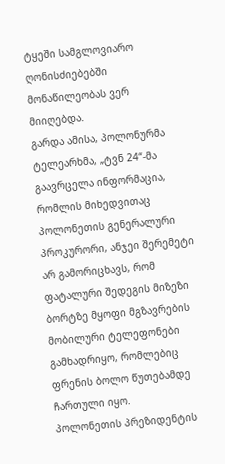ტყეში სამგლოვიარო ღონისძიებებში მონაწილეობას ვერ მიიღებდა.
გარდა ამისა, პოლონურმა ტელეარხმა, „ტვნ 24“-მა გაავრცელა ინფორმაცია, რომლის მიხედვითაც პოლონეთის გენერალური პროკურორი, ანჯეი შერემეტი არ გამორიცხავს, რომ ფატალური შედეგის მიზეზი ბორტზე მყოფი მგზავრების მობილური ტელეფონები გამხადრიყო, რომლებიც ფრენის ბოლო წუთებამდე ჩართული იყო.
პოლონეთის პრეზიდენტის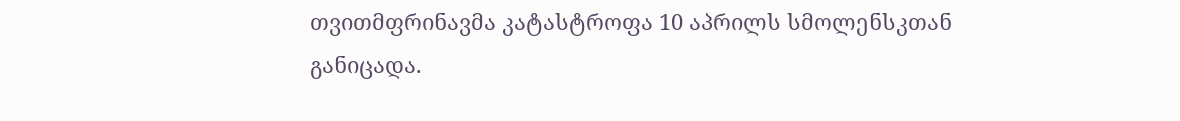თვითმფრინავმა კატასტროფა 10 აპრილს სმოლენსკთან განიცადა.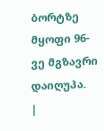ბორტზე მყოფი 96-ვე მგზავრი დაიღუპა.
|